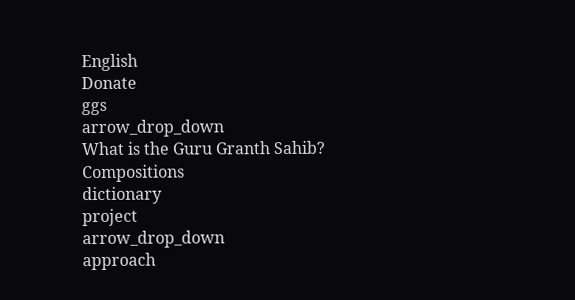English
Donate
ggs
arrow_drop_down
What is the Guru Granth Sahib?
Compositions
dictionary
project
arrow_drop_down
approach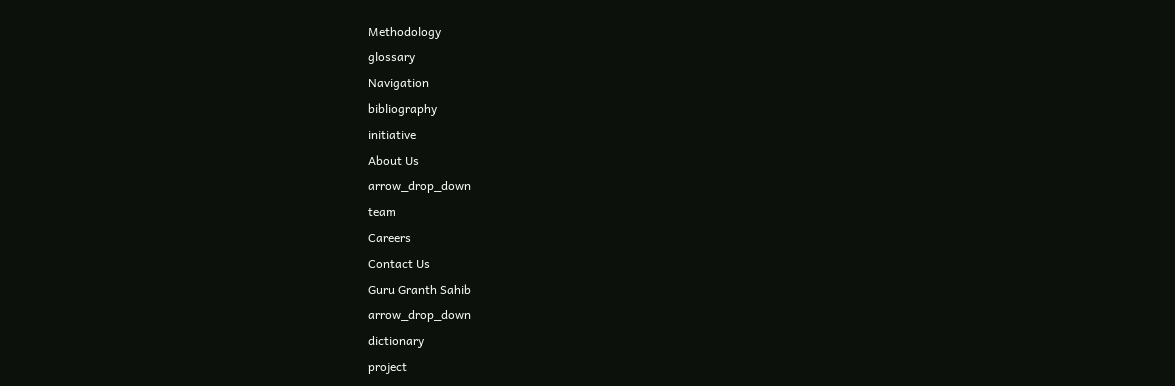Methodology
glossary
Navigation
bibliography
initiative
About Us
arrow_drop_down
team
Careers
Contact Us
Guru Granth Sahib
arrow_drop_down
dictionary
project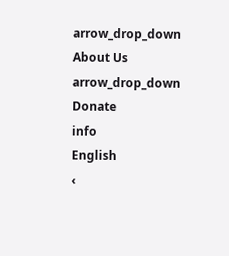arrow_drop_down
About Us
arrow_drop_down
Donate
info
English
‹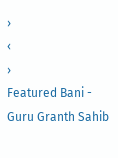›
‹
›
Featured Bani - Guru Granth Sahib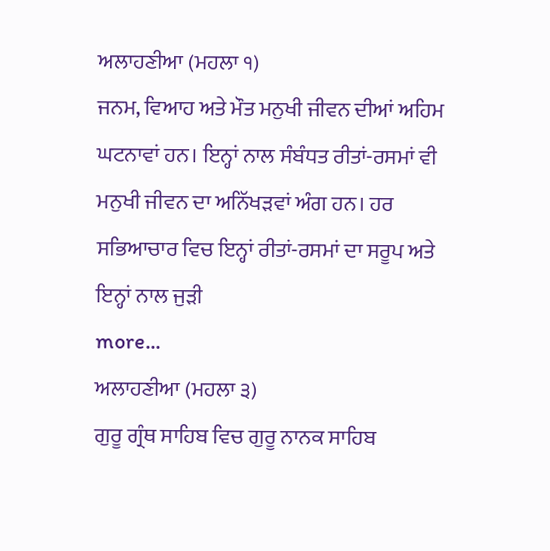ਅਲਾਹਣੀਆ (ਮਹਲਾ ੧)
ਜਨਮ, ਵਿਆਹ ਅਤੇ ਮੌਤ ਮਨੁਖੀ ਜੀਵਨ ਦੀਆਂ ਅਹਿਮ ਘਟਨਾਵਾਂ ਹਨ। ਇਨ੍ਹਾਂ ਨਾਲ ਸੰਬੰਧਤ ਰੀਤਾਂ-ਰਸਮਾਂ ਵੀ ਮਨੁਖੀ ਜੀਵਨ ਦਾ ਅਨਿੱਖੜਵਾਂ ਅੰਗ ਹਨ। ਹਰ ਸਭਿਆਚਾਰ ਵਿਚ ਇਨ੍ਹਾਂ ਰੀਤਾਂ-ਰਸਮਾਂ ਦਾ ਸਰੂਪ ਅਤੇ ਇਨ੍ਹਾਂ ਨਾਲ ਜੁੜੀ
more...
ਅਲਾਹਣੀਆ (ਮਹਲਾ ੩)
ਗੁਰੂ ਗ੍ਰੰਥ ਸਾਹਿਬ ਵਿਚ ਗੁਰੂ ਨਾਨਕ ਸਾਹਿਬ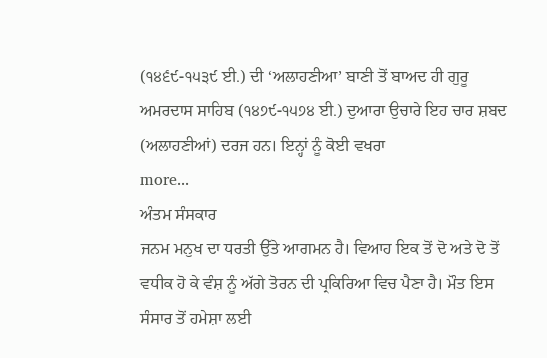(੧੪੬੯-੧੫੩੯ ਈ.) ਦੀ ‘ਅਲਾਹਣੀਆ’ ਬਾਣੀ ਤੋਂ ਬਾਅਦ ਹੀ ਗੁਰੂ ਅਮਰਦਾਸ ਸਾਹਿਬ (੧੪੭੯-੧੫੭੪ ਈ.) ਦੁਆਰਾ ਉਚਾਰੇ ਇਹ ਚਾਰ ਸ਼ਬਦ (ਅਲਾਹਣੀਆਂ) ਦਰਜ ਹਨ। ਇਨ੍ਹਾਂ ਨੂੰ ਕੋਈ ਵਖਰਾ
more...
ਅੰਤਮ ਸੰਸਕਾਰ
ਜਨਮ ਮਨੁਖ ਦਾ ਧਰਤੀ ਉੱਤੇ ਆਗਮਨ ਹੈ। ਵਿਆਹ ਇਕ ਤੋਂ ਦੋ ਅਤੇ ਦੋ ਤੋਂ ਵਧੀਕ ਹੋ ਕੇ ਵੰਸ਼ ਨੂੰ ਅੱਗੇ ਤੋਰਨ ਦੀ ਪ੍ਰਕਿਰਿਆ ਵਿਚ ਪੈਣਾ ਹੈ। ਮੌਤ ਇਸ ਸੰਸਾਰ ਤੋਂ ਹਮੇਸ਼ਾ ਲਈ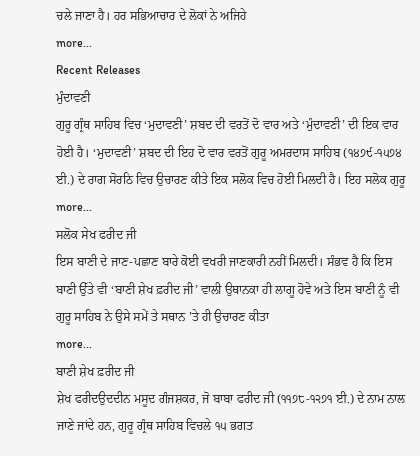ਚਲੇ ਜਾਣਾ ਹੈ। ਹਰ ਸਭਿਆਚਾਰ ਦੇ ਲੋਕਾਂ ਨੇ ਅਜਿਹੇ
more...
Recent Releases
ਮੁੰਦਾਵਣੀ
ਗੁਰੂ ਗ੍ਰੰਥ ਸਾਹਿਬ ਵਿਚ ‘ਮੁਦਾਵਣੀ’ ਸ਼ਬਦ ਦੀ ਵਰਤੋਂ ਦੋ ਵਾਰ ਅਤੇ ‘ਮੁੰਦਾਵਣੀ’ ਦੀ ਇਕ ਵਾਰ ਹੋਈ ਹੈ। ‘ਮੁਦਾਵਣੀ’ ਸ਼ਬਦ ਦੀ ਇਹ ਦੋ ਵਾਰ ਵਰਤੋਂ ਗੁਰੂ ਅਮਰਦਾਸ ਸਾਹਿਬ (੧੪੭੯-੧੫੭੪ ਈ.) ਦੇ ਰਾਗ ਸੋਰਠਿ ਵਿਚ ਉਚਾਰਣ ਕੀਤੇ ਇਕ ਸਲੋਕ ਵਿਚ ਹੋਈ ਮਿਲਦੀ ਹੈ। ਇਹ ਸਲੋਕ ਗੁਰੂ
more...
ਸਲੋਕ ਸੇਖ ਫਰੀਦ ਜੀ
ਇਸ ਬਾਣੀ ਦੇ ਜਾਣ-ਪਛਾਣ ਬਾਰੇ ਕੋਈ ਵਖਰੀ ਜਾਣਕਾਰੀ ਨਹੀਂ ਮਿਲਦੀ। ਸੰਭਵ ਹੈ ਕਿ ਇਸ ਬਾਣੀ ਉੱਤੇ ਵੀ ‘ਬਾਣੀ ਸ਼ੇਖ ਫ਼ਰੀਦ ਜੀ’ ਵਾਲੀ ਉਥਾਨਕਾ ਹੀ ਲਾਗੂ ਹੋਵੇ ਅਤੇ ਇਸ ਬਾਣੀ ਨੂੰ ਵੀ ਗੁਰੂ ਸਾਹਿਬ ਨੇ ਉਸੇ ਸਮੇਂ ਤੇ ਸਥਾਨ ’ਤੇ ਹੀ ਉਚਾਰਣ ਕੀਤਾ
more...
ਬਾਣੀ ਸ਼ੇਖ ਫ਼ਰੀਦ ਜੀ
ਸ਼ੇਖ ਫਰੀਦਉਦਦੀਨ ਮਸੂਦ ਗੰਜਸ਼ਕਰ, ਜੋ ਬਾਬਾ ਫਰੀਦ ਜੀ (੧੧੭੮-੧੨੭੧ ਈ.) ਦੇ ਨਾਮ ਨਾਲ ਜਾਣੇ ਜਾਂਦੇ ਹਨ, ਗੁਰੂ ਗ੍ਰੰਥ ਸਾਹਿਬ ਵਿਚਲੇ ੧੫ ਭਗਤ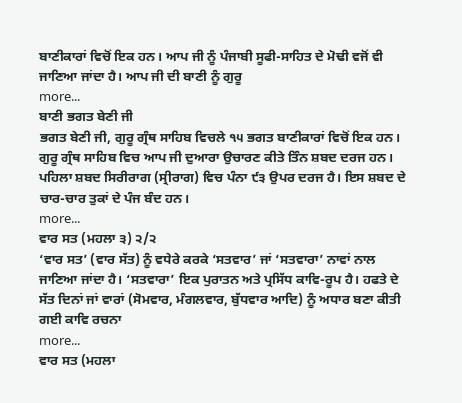ਬਾਣੀਕਾਰਾਂ ਵਿਚੋਂ ਇਕ ਹਨ। ਆਪ ਜੀ ਨੂੰ ਪੰਜਾਬੀ ਸੂਫੀ-ਸਾਹਿਤ ਦੇ ਮੋਢੀ ਵਜੋਂ ਵੀ ਜਾਣਿਆ ਜਾਂਦਾ ਹੈ। ਆਪ ਜੀ ਦੀ ਬਾਣੀ ਨੂੰ ਗੁਰੂ
more...
ਬਾਣੀ ਭਗਤ ਬੇਣੀ ਜੀ
ਭਗਤ ਬੇਣੀ ਜੀ, ਗੁਰੂ ਗ੍ਰੰਥ ਸਾਹਿਬ ਵਿਚਲੇ ੧੫ ਭਗਤ ਬਾਣੀਕਾਰਾਂ ਵਿਚੋਂ ਇਕ ਹਨ। ਗੁਰੂ ਗ੍ਰੰਥ ਸਾਹਿਬ ਵਿਚ ਆਪ ਜੀ ਦੁਆਰਾ ਉਚਾਰਣ ਕੀਤੇ ਤਿੰਨ ਸ਼ਬਦ ਦਰਜ ਹਨ। ਪਹਿਲਾ ਸ਼ਬਦ ਸਿਰੀਰਾਗ (ਸ੍ਰੀਰਾਗ) ਵਿਚ ਪੰਨਾ ੯੩ ਉਪਰ ਦਰਜ ਹੈ। ਇਸ ਸ਼ਬਦ ਦੇ ਚਾਰ-ਚਾਰ ਤੁਕਾਂ ਦੇ ਪੰਜ ਬੰਦ ਹਨ।
more...
ਵਾਰ ਸਤ (ਮਹਲਾ ੩) ੨/੨
‘ਵਾਰ ਸਤ’ (ਵਾਰ ਸੱਤ) ਨੂੰ ਵਧੇਰੇ ਕਰਕੇ ‘ਸਤਵਾਰ’ ਜਾਂ ‘ਸਤਵਾਰਾ’ ਨਾਵਾਂ ਨਾਲ ਜਾਣਿਆ ਜਾਂਦਾ ਹੈ। ‘ਸਤਵਾਰਾ’ ਇਕ ਪੁਰਾਤਨ ਅਤੇ ਪ੍ਰਸਿੱਧ ਕਾਵਿ-ਰੂਪ ਹੈ। ਹਫਤੇ ਦੇ ਸੱਤ ਦਿਨਾਂ ਜਾਂ ਵਾਰਾਂ (ਸੋਮਵਾਰ, ਮੰਗਲਵਾਰ, ਬੁੱਧਵਾਰ ਆਦਿ) ਨੂੰ ਅਧਾਰ ਬਣਾ ਕੀਤੀ ਗਈ ਕਾਵਿ ਰਚਨਾ
more...
ਵਾਰ ਸਤ (ਮਹਲਾ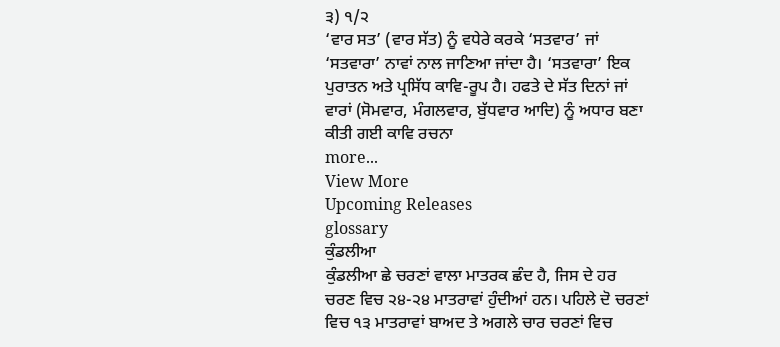੩) ੧/੨
‘ਵਾਰ ਸਤ’ (ਵਾਰ ਸੱਤ) ਨੂੰ ਵਧੇਰੇ ਕਰਕੇ ‘ਸਤਵਾਰ’ ਜਾਂ ‘ਸਤਵਾਰਾ’ ਨਾਵਾਂ ਨਾਲ ਜਾਣਿਆ ਜਾਂਦਾ ਹੈ। ‘ਸਤਵਾਰਾ’ ਇਕ ਪੁਰਾਤਨ ਅਤੇ ਪ੍ਰਸਿੱਧ ਕਾਵਿ-ਰੂਪ ਹੈ। ਹਫਤੇ ਦੇ ਸੱਤ ਦਿਨਾਂ ਜਾਂ ਵਾਰਾਂ (ਸੋਮਵਾਰ, ਮੰਗਲਵਾਰ, ਬੁੱਧਵਾਰ ਆਦਿ) ਨੂੰ ਅਧਾਰ ਬਣਾ ਕੀਤੀ ਗਈ ਕਾਵਿ ਰਚਨਾ
more...
View More
Upcoming Releases
glossary
ਕੁੰਡਲੀਆ
ਕੁੰਡਲੀਆ ਛੇ ਚਰਣਾਂ ਵਾਲਾ ਮਾਤਰਕ ਛੰਦ ਹੈ, ਜਿਸ ਦੇ ਹਰ ਚਰਣ ਵਿਚ ੨੪-੨੪ ਮਾਤਰਾਵਾਂ ਹੁੰਦੀਆਂ ਹਨ। ਪਹਿਲੇ ਦੋ ਚਰਣਾਂ ਵਿਚ ੧੩ ਮਾਤਰਾਵਾਂ ਬਾਅਦ ਤੇ ਅਗਲੇ ਚਾਰ ਚਰਣਾਂ ਵਿਚ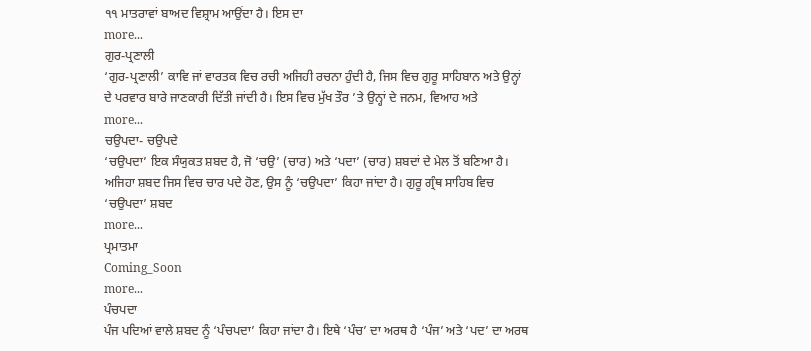੧੧ ਮਾਤਰਾਵਾਂ ਬਾਅਦ ਵਿਸ਼੍ਰਾਮ ਆਉਂਦਾ ਹੈ। ਇਸ ਦਾ
more...
ਗੁਰ-ਪ੍ਰਣਾਲੀ
‘ਗੁਰ-ਪ੍ਰਣਾਲੀ’ ਕਾਵਿ ਜਾਂ ਵਾਰਤਕ ਵਿਚ ਰਚੀ ਅਜਿਹੀ ਰਚਨਾ ਹੁੰਦੀ ਹੈ, ਜਿਸ ਵਿਚ ਗੁਰੂ ਸਾਹਿਬਾਨ ਅਤੇ ਉਨ੍ਹਾਂ ਦੇ ਪਰਵਾਰ ਬਾਰੇ ਜਾਣਕਾਰੀ ਦਿੱਤੀ ਜਾਂਦੀ ਹੈ। ਇਸ ਵਿਚ ਮੁੱਖ ਤੌਰ ’ਤੇ ਉਨ੍ਹਾਂ ਦੇ ਜਨਮ, ਵਿਆਹ ਅਤੇ
more...
ਚਉਪਦਾ- ਚਉਪਦੇ
‘ਚਉਪਦਾ’ ਇਕ ਸੰਯੁਕਤ ਸ਼ਬਦ ਹੈ, ਜੋ ‘ਚਉ’ (ਚਾਰ) ਅਤੇ ‘ਪਦਾ’ (ਚਾਰ) ਸ਼ਬਦਾਂ ਦੇ ਮੇਲ ਤੋਂ ਬਣਿਆ ਹੈ। ਅਜਿਹਾ ਸ਼ਬਦ ਜਿਸ ਵਿਚ ਚਾਰ ਪਦੇ ਹੋਣ, ਉਸ ਨੂੰ ‘ਚਉਪਦਾ’ ਕਿਹਾ ਜਾਂਦਾ ਹੈ। ਗੁਰੂ ਗ੍ਰੰਥ ਸਾਹਿਬ ਵਿਚ ‘ਚਉਪਦਾ’ ਸ਼ਬਦ
more...
ਪ੍ਰਮਾਤਮਾ
Coming_Soon
more...
ਪੰਚਪਦਾ
ਪੰਜ ਪਦਿਆਂ ਵਾਲੇ ਸ਼ਬਦ ਨੂੰ ‘ਪੰਚਪਦਾ’ ਕਿਹਾ ਜਾਂਦਾ ਹੈ। ਇਥੇ ‘ਪੰਚ’ ਦਾ ਅਰਥ ਹੈ ‘ਪੰਜ’ ਅਤੇ ‘ਪਦ’ ਦਾ ਅਰਥ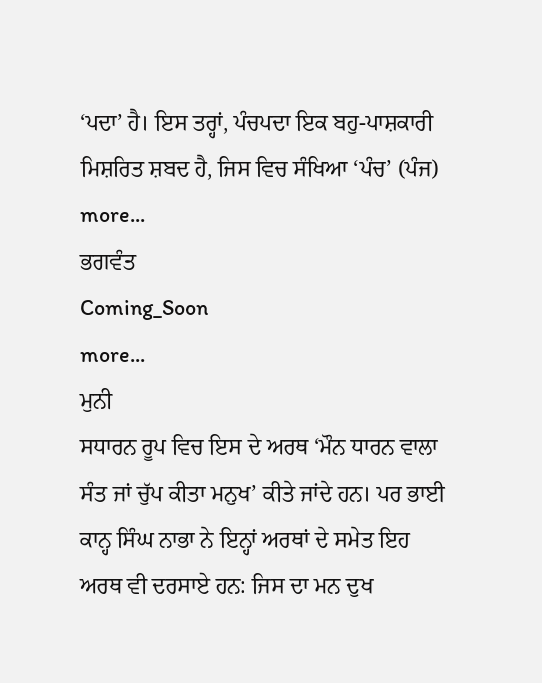‘ਪਦਾ’ ਹੈ। ਇਸ ਤਰ੍ਹਾਂ, ਪੰਚਪਦਾ ਇਕ ਬਹੁ-ਪਾਸ਼ਕਾਰੀ ਮਿਸ਼ਰਿਤ ਸ਼ਬਦ ਹੈ, ਜਿਸ ਵਿਚ ਸੰਖਿਆ ‘ਪੰਚ’ (ਪੰਜ)
more...
ਭਗਵੰਤ
Coming_Soon
more...
ਮੁਨੀ
ਸਧਾਰਨ ਰੂਪ ਵਿਚ ਇਸ ਦੇ ਅਰਥ ‘ਮੌਨ ਧਾਰਨ ਵਾਲਾ ਸੰਤ ਜਾਂ ਚੁੱਪ ਕੀਤਾ ਮਨੁਖ’ ਕੀਤੇ ਜਾਂਦੇ ਹਨ। ਪਰ ਭਾਈ ਕਾਨ੍ਹ ਸਿੰਘ ਨਾਭਾ ਨੇ ਇਨ੍ਹਾਂ ਅਰਥਾਂ ਦੇ ਸਮੇਤ ਇਹ ਅਰਥ ਵੀ ਦਰਸਾਏ ਹਨ: ਜਿਸ ਦਾ ਮਨ ਦੁਖ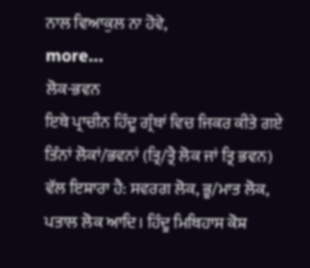ਨਾਲ ਵਿਆਕੁਲ ਨਾ ਹੋਵੇ,
more...
ਲੋਕ-ਭਵਨ
ਇਥੇ ਪ੍ਰਾਚੀਨ ਹਿੰਦੂ ਗ੍ਰੰਥਾਂ ਵਿਚ ਜਿਕਰ ਕੀਤੇ ਗਏ ਤਿੰਨਾਂ ਲੋਕਾਂ/ਭਵਨਾਂ (ਤ੍ਰਿ/ਤ੍ਰੈ ਲੋਕ ਜਾਂ ਤ੍ਰਿ ਭਵਨ) ਵੱਲ ਇਸ਼ਾਰਾ ਹੈ: ਸਵਰਗ ਲੋਕ, ਭੂ/ਮਾਤ ਲੋਕ, ਪਤਾਲ ਲੋਕ ਆਦਿ। ਹਿੰਦੂ ਮਿਥਿਹਾਸ ਕੋਸ਼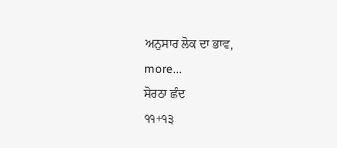ਅਨੁਸਾਰ ਲੋਕ ਦਾ ਭਾਵ,
more...
ਸੋਰਠਾ ਛੰਦ
੧੧+੧੩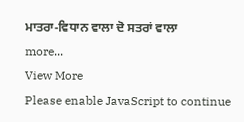ਮਾਤਰਾ-ਵਿਧਾਨ ਵਾਲਾ ਦੋ ਸਤਰਾਂ ਵਾਲਾ
more...
View More
Please enable JavaScript to continue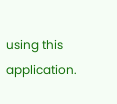using this application.